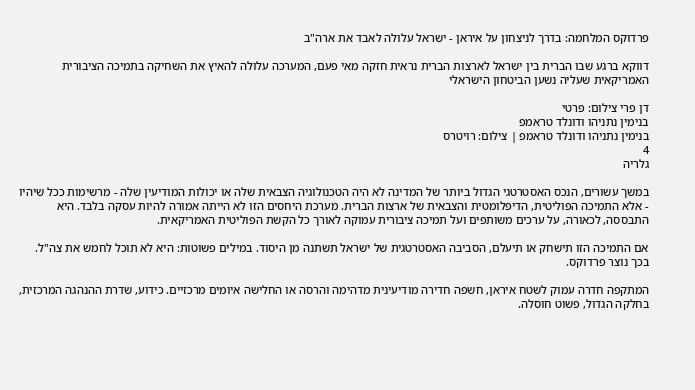פרדוקס המלחמה: בדרך לניצחון על איראן - ישראל עלולה לאבד את ארה"ב

דווקא ברגע שבו הברית בין ישראל לארצות הברית נראית חזקה מאי פעם, המערכה עלולה להאיץ את השחיקה בתמיכה הציבורית האמריקאית שעליה נשען הביטחון הישראלי

דן פרי צילום: פרטי
בנימין נתניהו ודונלד טראמפ
בנימין נתניהו ודונלד טראמפ | צילום: רויטרס
4
גלריה

במשך עשורים, הנכס האסטרטגי הגדול ביותר של המדינה לא היה הטכנולוגיה הצבאית שלה או יכולות המודיעין שלה - מרשימות ככל שיהיו - אלא התמיכה הפוליטית, הדיפלומטית והצבאית של ארצות הברית. מערכת היחסים הזו לא הייתה אמורה להיות עסקה בלבד. היא התבססה, לכאורה, על ערכים משותפים ועל תמיכה ציבורית עמוקה לאורך כל הקשת הפוליטית האמריקאית.

אם התמיכה הזו תישחק או תיעלם, הסביבה האסטרטגית של ישראל תשתנה מן היסוד. במילים פשוטות: היא לא תוכל לחמש את צה"ל. בכך נוצר פרדוקס.

המתקפה חדרה עמוק לשטח איראן, חשפה חדירה מודיעינית מדהימה והרסה או החלישה איומים מרכזיים. כידוע, שדרת ההנהגה המרכזית, בחלקה הגדול, פשוט חוסלה.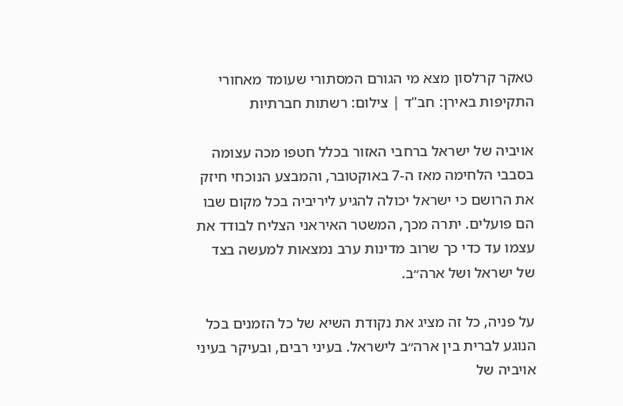טאקר קרלסון מצא מי הגורם המסתורי שעומד מאחורי התקיפות באירן: חב"ד | צילום: רשתות חברתיות

אויביה של ישראל ברחבי האזור בכלל חטפו מכה עצומה בסבבי הלחימה מאז ה-7 באוקטובר, והמבצע הנוכחי חיזק את הרושם כי ישראל יכולה להגיע ליריביה בכל מקום שבו הם פועלים. יתרה מכך, המשטר האיראני הצליח לבודד את עצמו עד כדי כך שרוב מדינות ערב נמצאות למעשה בצד של ישראל ושל ארה״ב.

על פניה, כל זה מציג את נקודת השיא של כל הזמנים בכל הנוגע לברית בין ארה״ב לישראל. בעיני רבים, ובעיקר בעיני אויביה של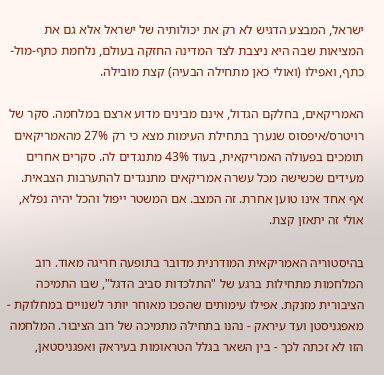ישראל, המבצע הדגיש לא רק את יכולותיה של ישראל אלא גם את המציאות שבה היא ניצבת לצד המדינה החזקה בעולם, נלחמת כתף-מול-כתף, ואפילו (ואולי כאן מתחילה הבעיה) קצת מובילה.

האמריקאים, בחלקם הגדול, אינם מבינים מדוע ארצם במלחמה. סקר של רויטרס/איפסוס שנערך בתחילת העימות מצא כי רק 27% מהאמריקאים תומכים בפעולה האמריקאית, בעוד 43% מתנגדים לה. סקרים אחרים מעידים שכשישה מכל עשרה אמריקאים מתנגדים להתערבות הצבאית. אף אחד אינו טוען אחרת. זה המצב. אם המשטר ייפול והכל יהיה נפלא, אולי זה יתאזן קצת.

בהיסטוריה האמריקאית המודרנית מדובר בתופעה חריגה מאוד. רוב המלחמות מתחילות ברגע של "התלכדות סביב הדגל", שבו התמיכה הציבורית מזנקת. אפילו עימותים שהפכו מאוחר יותר לשנויים במחלוקת - מאפגניסטן ועד עיראק - נהנו בתחילה מתמיכה של רוב הציבור. המלחמה הזו לא זכתה לכך - בין השאר בגלל הטראומות בעיראק ואפגניסטאן,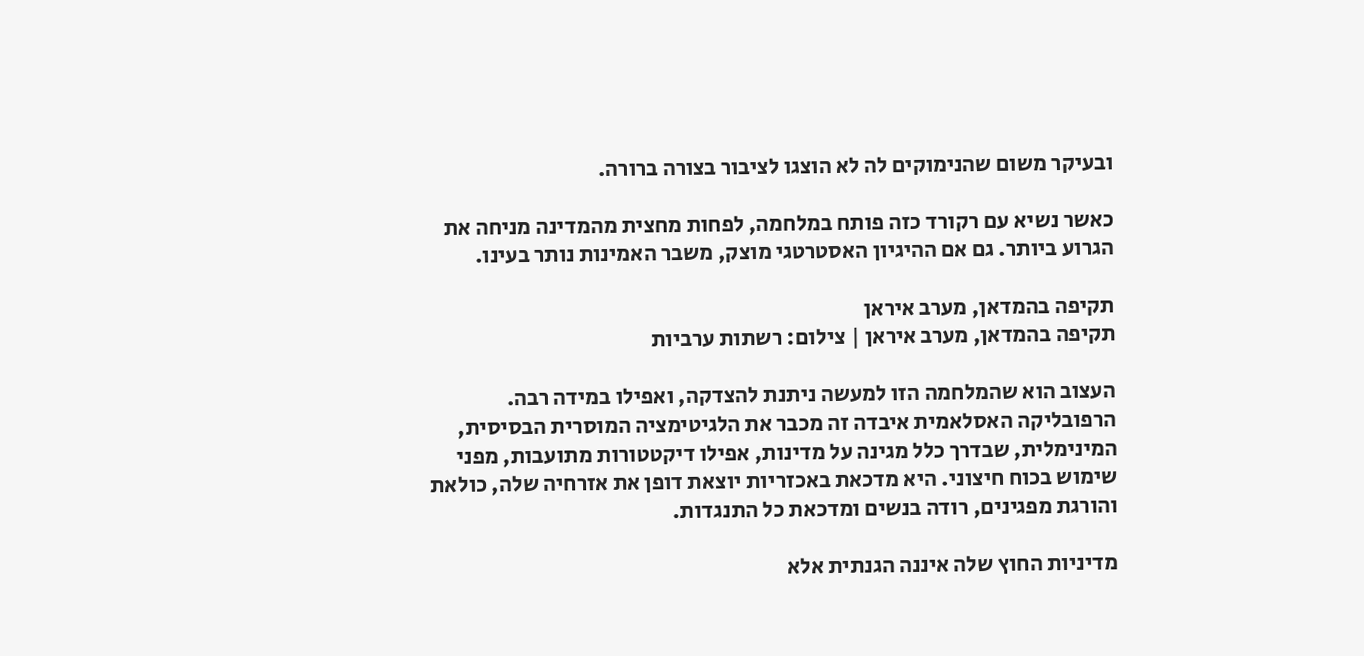ובעיקר משום שהנימוקים לה לא הוצגו לציבור בצורה ברורה.

כאשר נשיא עם רקורד כזה פותח במלחמה, לפחות מחצית מהמדינה מניחה את הגרוע ביותר. גם אם ההיגיון האסטרטגי מוצק, משבר האמינות נותר בעינו.

תקיפה בהמדאן, מערב איראן
תקיפה בהמדאן, מערב איראן | צילום: רשתות ערביות

העצוב הוא שהמלחמה הזו למעשה ניתנת להצדקה, ואפילו במידה רבה. הרפובליקה האסלאמית איבדה זה מכבר את הלגיטימציה המוסרית הבסיסית, המינימלית, שבדרך כלל מגינה על מדינות, אפילו דיקטטורות מתועבות, מפני שימוש בכוח חיצוני. היא מדכאת באכזריות יוצאת דופן את אזרחיה שלה, כולאת והורגת מפגינים, רודה בנשים ומדכאת כל התנגדות.

מדיניות החוץ שלה איננה הגנתית אלא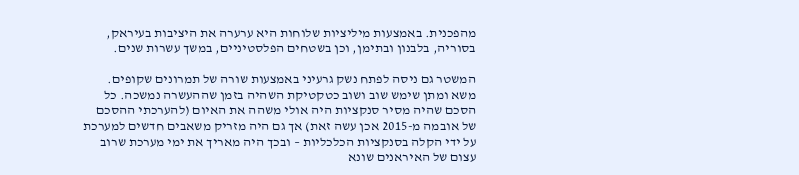מהפכנית. באמצעות מיליציות שלוחות היא ערערה את היציבות בעיראק, בסוריה, בלבנון ובתימן, וכן בשטחים הפלסטיניים, במשך עשרות שנים.

המשטר גם ניסה לפתח נשק גרעיני באמצעות שורה של תמרונים שקופים. משא ומתן שימש שוב ושוב כטקטיקת השהיה בזמן שההעשרה נמשכה. כל הסכם שהיה מסיר סנקציות היה אולי משהה את האיום (להערכתי ההסכם של אובמה מ-2015 אכן עשה זאת) אך גם היה מזריק משאבים חדשים למערכת על ידי הקלה בסנקציות הכלכליות – ובכך היה מאריך את ימי מערכת שרוב עצום של האיראנים שונא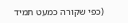(כפי שקורה כמעט תמיד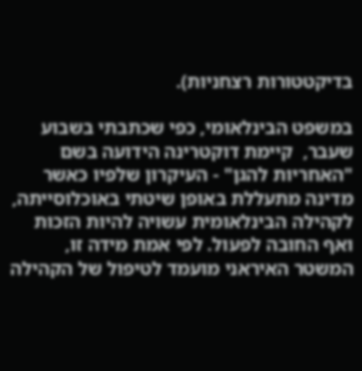בדיקטטורות רצחניות).

במשפט הבינלאומי, כפי שכתבתי בשבוע שעבר,  קיימת דוקטרינה הידועה בשם "האחריות להגן" - העיקרון שלפיו כאשר מדינה מתעללת באופן שיטתי באוכלוסייתה, לקהילה הבינלאומית עשויה להיות הזכות ואף החובה לפעול. לפי אמת מידה זו, המשטר האיראני מועמד לטיפול של הקהילה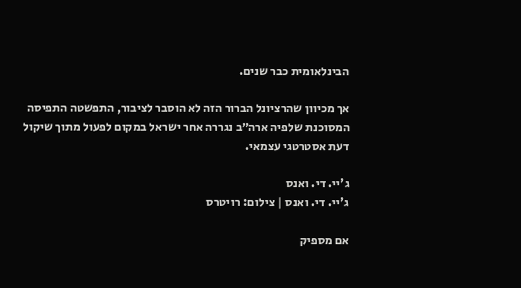הבינלאומית כבר שנים.

אך מכיוון שהרציונל הברור הזה לא הוסבר לציבור, התפשטה התפיסה המסוכנת שלפיה ארה״ב נגררה אחר ישראל במקום לפעול מתוך שיקול דעת אסטרטגי עצמאי.

ג'יי. די. ואנס
ג'יי. די. ואנס | צילום: רויטרס

אם מספיק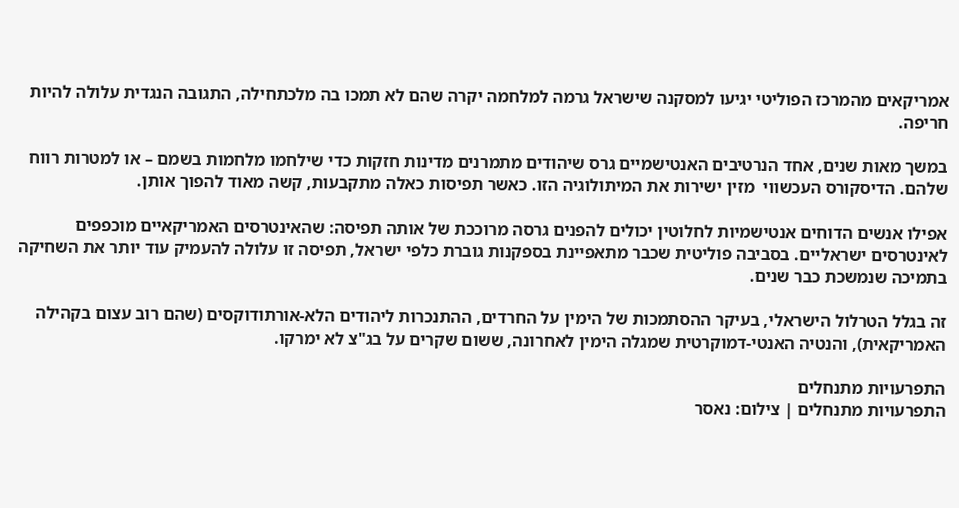אמריקאים מהמרכז הפוליטי יגיעו למסקנה שישראל גרמה למלחמה יקרה שהם לא תמכו בה מלכתחילה, התגובה הנגדית עלולה להיות חריפה.

במשך מאות שנים, אחד הנרטיבים האנטישמיים גרס שיהודים מתמרנים מדינות חזקות כדי שילחמו מלחמות בשמם – או למטרות רווח שלהם. הדיסקורס העכשווי  מזין ישירות את המיתולוגיה הזו. כאשר תפיסות כאלה מתקבעות, קשה מאוד להפוך אותן.

אפילו אנשים הדוחים אנטישמיות לחלוטין יכולים להפנים גרסה מרוככת של אותה תפיסה: שהאינטרסים האמריקאיים מוכפפים לאינטרסים ישראליים. בסביבה פוליטית שכבר מתאפיינת בספקנות גוברת כלפי ישראל, תפיסה זו עלולה להעמיק עוד יותר את השחיקה בתמיכה שנמשכת כבר שנים.

זה בגלל הטרלול הישראלי, בעיקר ההסתמכות של הימין על החרדים, ההתנכרות ליהודים הלא-אורתודוקסים (שהם רוב עצום בקהילה האמריקאית), והנטיה האנטי-דמוקרטית שמגלה הימין לאחרונה, ששום שקרים על בג"צ לא ימרקו.

התפרעויות מתנחלים
התפרעויות מתנחלים | צילום: נאסר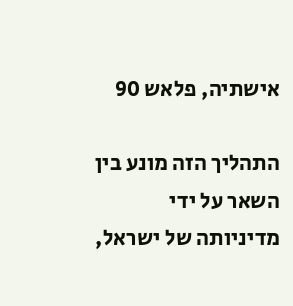אישתיה, פלאש 90

התהליך הזה מונע בין השאר על ידי מדיניותה של ישראל,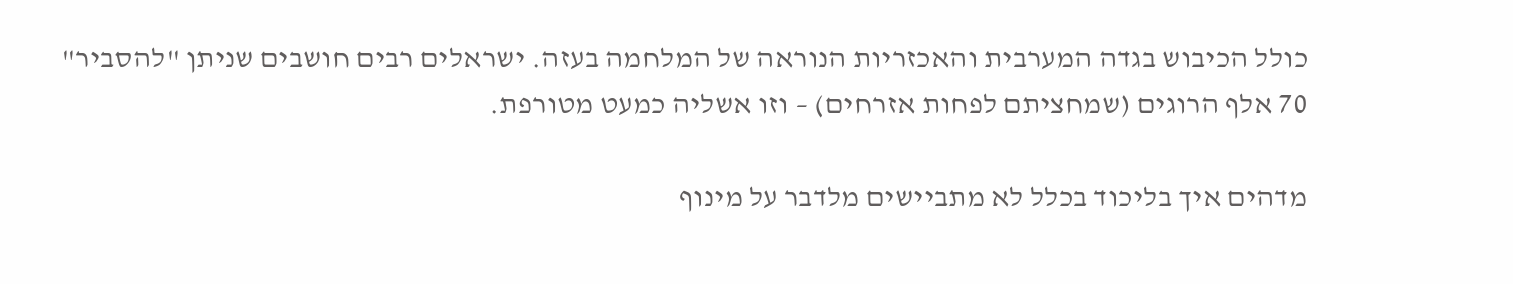כולל הכיבוש בגדה המערבית והאכזריות הנוראה של המלחמה בעזה. ישראלים רבים חושבים שניתן "להסביר" 70 אלף הרוגים (שמחציתם לפחות אזרחים) – וזו אשליה כמעט מטורפת.

מדהים איך בליכוד בכלל לא מתביישים מלדבר על מינוף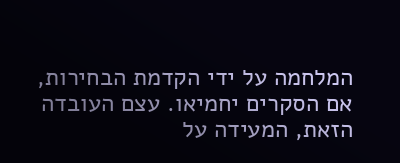המלחמה על ידי הקדמת הבחירות, אם הסקרים יחמיאו. עצם העובדה הזאת, המעידה על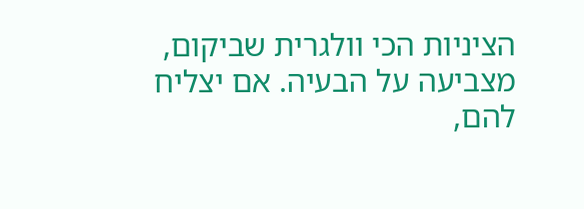הציניות הכי וולגרית שביקום, מצביעה על הבעיה. אם יצליח להם,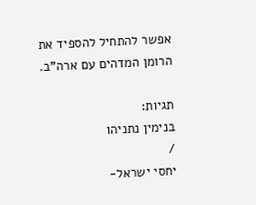אפשר להתחיל להספיד את הרומן המדהים עם ארה"ב.

תגיות:
בנימין נתניהו
/
יחסי ישראל-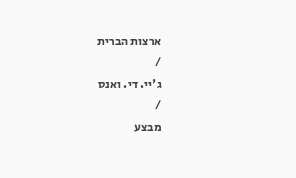ארצות הברית
/
ג'יי. די. ואנס
/
מבצע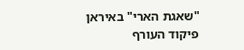"שאגת הארי" באיראן
פיקוד העורף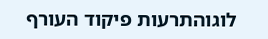לוגוהתרעות פיקוד העורף